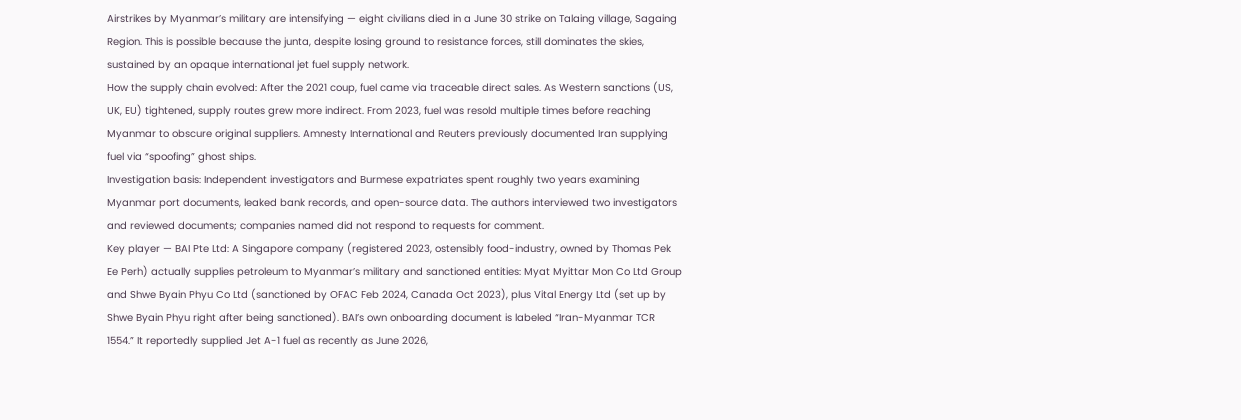Airstrikes by Myanmar’s military are intensifying — eight civilians died in a June 30 strike on Talaing village, Sagaing Region. This is possible because the junta, despite losing ground to resistance forces, still dominates the skies, sustained by an opaque international jet fuel supply network.
How the supply chain evolved: After the 2021 coup, fuel came via traceable direct sales. As Western sanctions (US, UK, EU) tightened, supply routes grew more indirect. From 2023, fuel was resold multiple times before reaching Myanmar to obscure original suppliers. Amnesty International and Reuters previously documented Iran supplying fuel via “spoofing” ghost ships.
Investigation basis: Independent investigators and Burmese expatriates spent roughly two years examining Myanmar port documents, leaked bank records, and open-source data. The authors interviewed two investigators and reviewed documents; companies named did not respond to requests for comment.
Key player — BAI Pte Ltd: A Singapore company (registered 2023, ostensibly food-industry, owned by Thomas Pek Ee Perh) actually supplies petroleum to Myanmar’s military and sanctioned entities: Myat Myittar Mon Co Ltd Group and Shwe Byain Phyu Co Ltd (sanctioned by OFAC Feb 2024, Canada Oct 2023), plus Vital Energy Ltd (set up by Shwe Byain Phyu right after being sanctioned). BAI’s own onboarding document is labeled “Iran-Myanmar TCR 1554.” It reportedly supplied Jet A-1 fuel as recently as June 2026,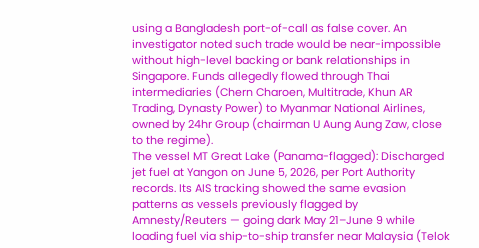using a Bangladesh port-of-call as false cover. An investigator noted such trade would be near-impossible without high-level backing or bank relationships in Singapore. Funds allegedly flowed through Thai intermediaries (Chern Charoen, Multitrade, Khun AR Trading, Dynasty Power) to Myanmar National Airlines, owned by 24hr Group (chairman U Aung Aung Zaw, close to the regime).
The vessel MT Great Lake (Panama-flagged): Discharged jet fuel at Yangon on June 5, 2026, per Port Authority records. Its AIS tracking showed the same evasion patterns as vessels previously flagged by Amnesty/Reuters — going dark May 21–June 9 while loading fuel via ship-to-ship transfer near Malaysia (Telok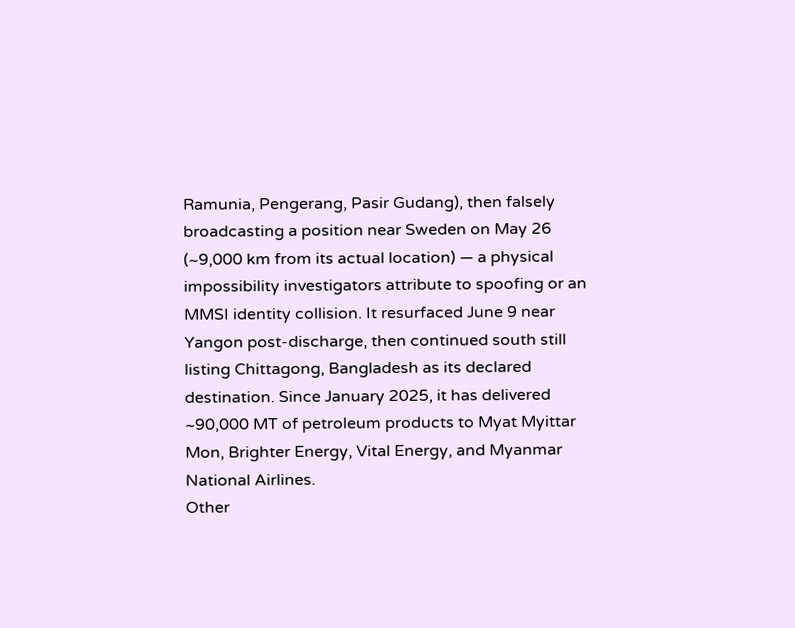Ramunia, Pengerang, Pasir Gudang), then falsely broadcasting a position near Sweden on May 26 (~9,000 km from its actual location) — a physical impossibility investigators attribute to spoofing or an MMSI identity collision. It resurfaced June 9 near Yangon post-discharge, then continued south still listing Chittagong, Bangladesh as its declared destination. Since January 2025, it has delivered ~90,000 MT of petroleum products to Myat Myittar Mon, Brighter Energy, Vital Energy, and Myanmar National Airlines.
Other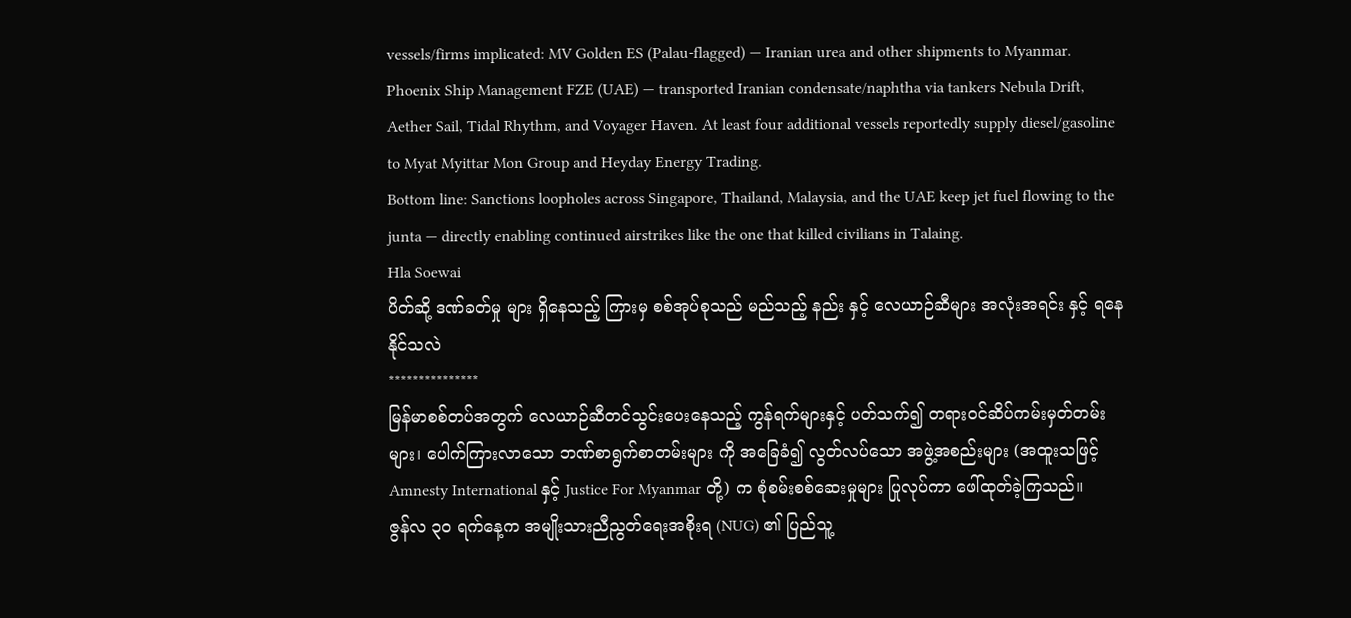vessels/firms implicated: MV Golden ES (Palau-flagged) — Iranian urea and other shipments to Myanmar. Phoenix Ship Management FZE (UAE) — transported Iranian condensate/naphtha via tankers Nebula Drift, Aether Sail, Tidal Rhythm, and Voyager Haven. At least four additional vessels reportedly supply diesel/gasoline to Myat Myittar Mon Group and Heyday Energy Trading.
Bottom line: Sanctions loopholes across Singapore, Thailand, Malaysia, and the UAE keep jet fuel flowing to the junta — directly enabling continued airstrikes like the one that killed civilians in Talaing.
Hla Soewai
ပိတ်ဆို့ ဒဏ်ခတ်မှု များ ရှိနေသည့် ကြားမှ စစ်အုပ်စုသည် မည်သည့် နည်း နှင့် လေယာဉ်ဆီများ အလုံးအရင်း နှင့် ရနေနိုင်သလဲ
***************
မြန်မာစစ်တပ်အတွက် လေယာဉ်ဆီတင်သွင်းပေးနေသည့် ကွန်ရက်များနှင့် ပတ်သက်၍ တရားဝင်ဆိပ်ကမ်းမှတ်တမ်းများ၊ ပေါက်ကြားလာသော ဘဏ်စာရွက်စာတမ်းများ ကို အခြေခံ၍ လွတ်လပ်သော အဖွဲ့အစည်းများ (အထူးသဖြင့် Amnesty International နှင့် Justice For Myanmar တို့) က စုံစမ်းစစ်ဆေးမှုများ ပြုလုပ်ကာ ဖေါ်ထုတ်ခဲ့ကြသည်။
ဇွန်လ ၃၀ ရက်နေ့က အမျိုးသားညီညွတ်ရေးအစိုးရ (NUG) ၏ ပြည်သူ့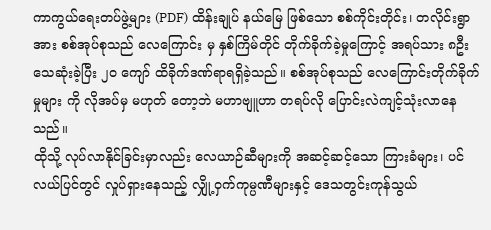ကာကွယ်ရေးတပ်ဖွဲ့များ (PDF) ထိန်းချုပ် နယ်မြေ ဖြစ်သော စစ်ကိုင်းတိုင်း၊ တလိုင်းရွာ အား စစ်အုပ်စုသည် လေကြောင်း မှ နှစ်ကြိမ်တိုင် တိုက်ခိုက်ခဲ့မှုကြောင့် အရပ်သား ၈ဦး သေဆုံးခဲ့ပြီး ၂၀ ကျော် ထိခိုက်ဒဏ်ရာရရှိခဲ့သည်။ စစ်အုပ်စုသည် လေကြောင်းတိုက်ခိုက်မှုများ ကို လိုအပ်မှ မဟုတ် တော့ဘဲ မဟာဗျူဟာ တရပ်လို ပြောင်းလဲကျင့်သုံးလာနေသည်။
ထိုသို့ လုပ်လာနိုင်ခြင်းမှာလည်း လေယာဉ်ဆီများကို အဆင့်ဆင့်သော ကြားခံများ၊ ပင်လယ်ပြင်တွင် လှုပ်ရှားနေသည့် လျှို့ဝှက်ကုမ္ပဏီများနှင့် ဒေသတွင်းကုန်သွယ်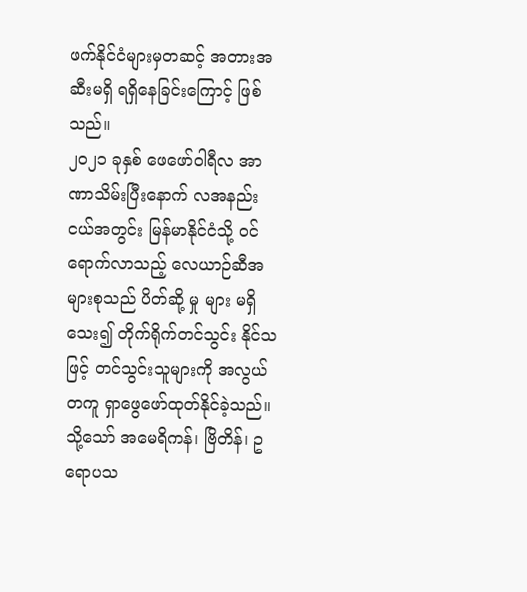ဖက်နိုင်ငံများမှတဆင့် အတားအဆီးမရှိ ရရှိနေခြင်းကြောင့် ဖြစ်သည်။
၂၀၂၁ ခုနှစ် ဖေဖော်ဝါရီလ အာဏာသိမ်းပြီးနောက် လအနည်းငယ်အတွင်း မြန်မာနိုင်ငံသို့ ဝင်ရောက်လာသည့် လေယာဉ်ဆီအများစုသည် ပိတ်ဆို့ မှု များ မရှိ သေး၍ တိုက်ရိုက်တင်သွင်း နိုင်သဖြင့် တင်သွင်းသူများကို အလွယ်တကူ ရှာဖွေဖော်ထုတ်နိုင်ခဲ့သည်။ သို့သော် အမေရိကန်၊ ဗြိတိန်၊ ဥရောပသ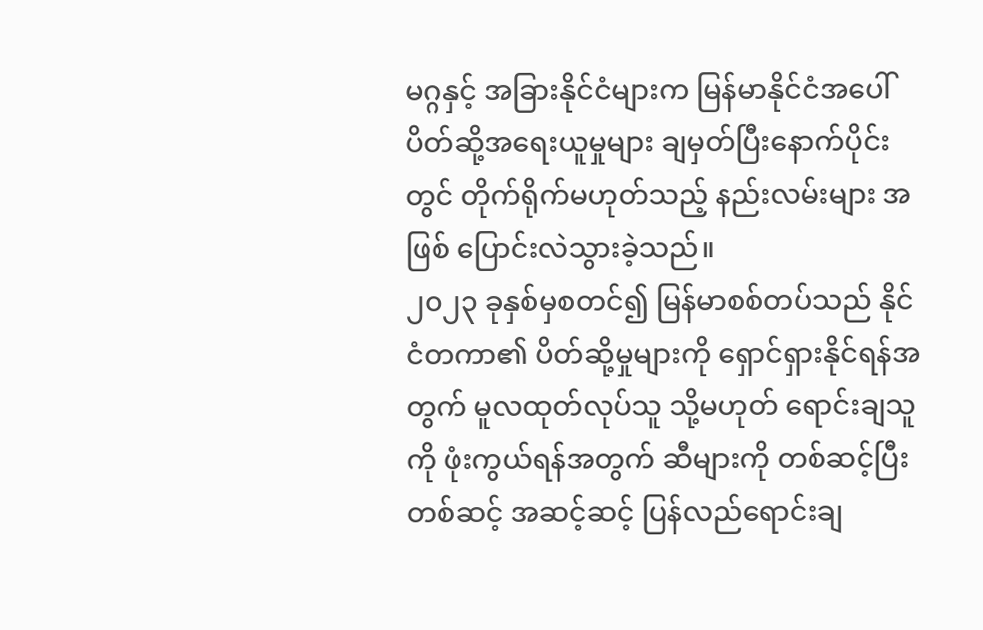မဂ္ဂနှင့် အခြားနိုင်ငံများက မြန်မာနိုင်ငံအပေါ် ပိတ်ဆို့အရေးယူမှုများ ချမှတ်ပြီးနောက်ပိုင်းတွင် တိုက်ရိုက်မဟုတ်သည့် နည်းလမ်းများ အဖြစ် ပြောင်းလဲသွားခဲ့သည်။
၂၀၂၃ ခုနှစ်မှစတင်၍ မြန်မာစစ်တပ်သည် နိုင်ငံတကာ၏ ပိတ်ဆို့မှုများကို ရှောင်ရှားနိုင်ရန်အတွက် မူလထုတ်လုပ်သူ သို့မဟုတ် ရောင်းချသူကို ဖုံးကွယ်ရန်အတွက် ဆီများကို တစ်ဆင့်ပြီးတစ်ဆင့် အဆင့်ဆင့် ပြန်လည်ရောင်းချ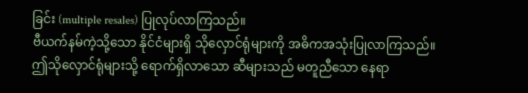ခြင်း (multiple resales) ပြုလုပ်လာကြသည်။
ဗီယက်နမ်ကဲ့သို့သော နိုင်ငံများရှိ သိုလှောင်ရုံများကို အဓိကအသုံးပြုလာကြသည်။ ဤသိုလှောင်ရုံများသို့ ရောက်ရှိလာသော ဆီများသည် မတူညီသော နေရာ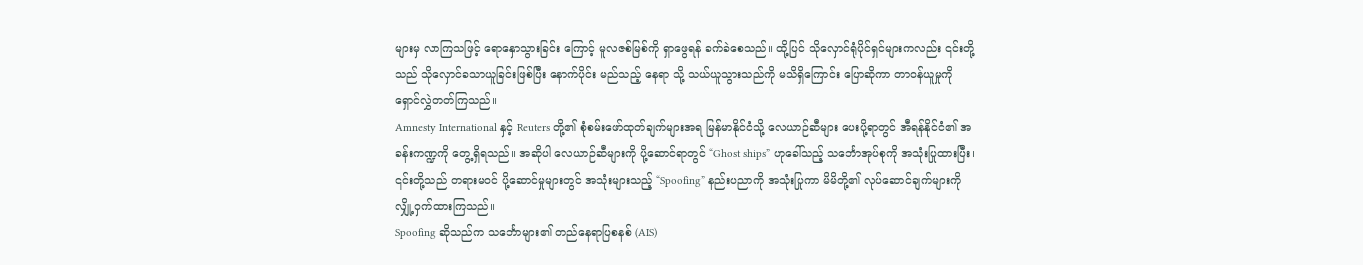များမှ လာကြသဖြင့် ရောနှောသွားခြင်း ကြောင့် မူလဇစ်မြစ်ကို ရှာဖွေရန် ခက်ခဲစေသည်။ ထို့ပြင် သိုလှောင်ရုံပိုင်ရှင်များကလည်း ၎င်းတို့သည် သိုလှောင်ခသာယူခြင်းဖြစ်ပြီး နောက်ပိုင်း မည်သည့် နေရာ သို့ သယ်ယူသွားသည်ကို မသိရှိကြောင်း ပြောဆိုကာ တာဝန်ယူမှုကို ရှောင်လွှဲတတ်ကြသည်။
Amnesty International နှင့် Reuters တို့၏ စုံစမ်းဖော်ထုတ်ချက်များအရ မြန်မာနိုင်ငံသို့ လေယာဉ်ဆီများ ပေးပို့ရာတွင် အီရန်နိုင်ငံ၏ အခန်းကဏ္ဍကို တွေ့ရှိရသည်။ အဆိုပါ လေယာဉ်ဆီများကို ပို့ဆောင်ရာတွင် “Ghost ships” ဟုခေါ်သည့် သင်္ဘောအုပ်စုကို အသုံးပြုထားပြီး၊ ၎င်းတို့သည် တရားမဝင် ပို့ဆောင်မှုများတွင် အသုံးများသည့် “Spoofing” နည်းပညာကို အသုံးပြုကာ မိမိတို့၏ လုပ်ဆောင်ချက်များကို လျှို့ဝှက်ထားကြသည်။
Spoofing ဆိုသည်က သင်္ဘောများ၏ တည်နေရာပြစနစ် (AIS)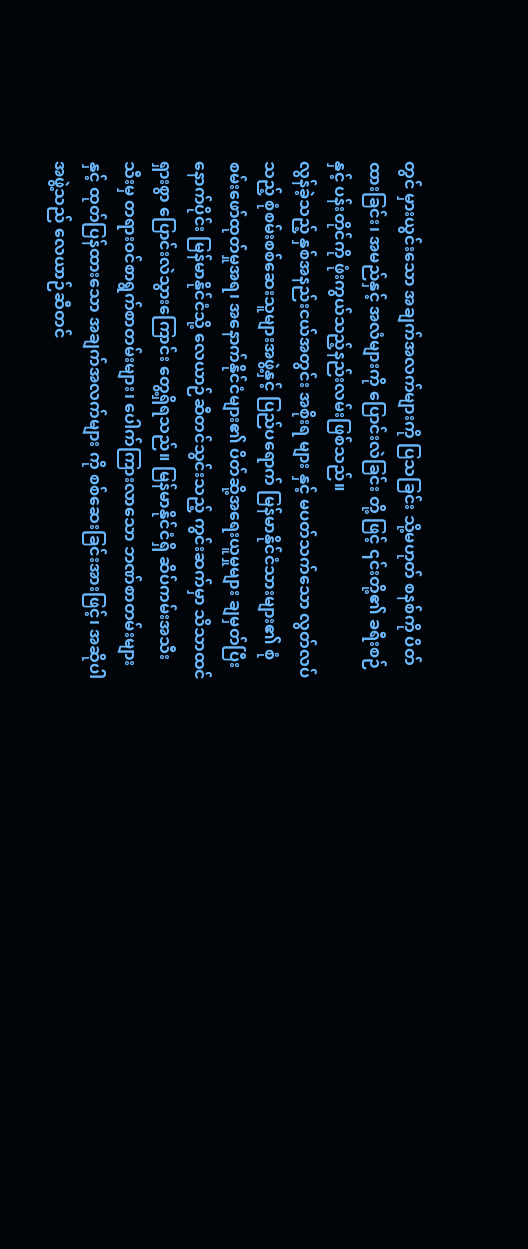တွင် မှားယွင်းသော အချက်အလက်များကို ပြသခြင်း သို့မဟုတ် စနစ်ကို ပိတ်ထားခြင်း၊ အမည်နှင့် အလံများကို ပြောင်းလဲခြင်း တို့ ဖြင့် ၎င်းတို့၏ ခရီးစဉ်နှင့် ပန်းတိုင်ကို ဖုံးကွယ်သည့်နည်းလမ်းဖြစ်သည်။
လွန်ခဲ့သည့် နှစ်အနည်းငယ်အတွင်း အစိုးရ များ နှင့် မပတ်သက်သော လွတ်လပ်သည့် စုံစမ်းစစ်ဆေးသူများအဖွဲ့နှင့် ပြည်ပရောက် မြန်မာနိုင်ငံသားများ၏ စုံစမ်းဖော်ထုတ်မှုအရ၊ အနောက်နိုင်ငံများ၏ ပိတ်ဆို့အရေးယူမှုများ ချမှတ်ပြီးနောက်ပိုင်း မြန်မာနိုင်ငံသို့ လေယာဉ်ဆီတင်သွင်းသည့် ကွင်းဆက်မှာ သိသာထင်ရှားစွာ ပြောင်းလဲသွားကြောင်း တွေ့ရှိရသည်။ မြန်မာနိုင်ငံရှိ ဆိပ်ကမ်းအသီးသီးမှ တရားဝင်စာရွက်စာတမ်းများ၊ ပေါက်ကြားလာသော ဘဏ်စာတမ်းများနှင့် ထုတ်ပြန်ထားသော အချက်အလက်များ ကို စစ်ဆေးခြင်းအားဖြင့်၊ အဆိုပါအဖွဲ့သည် လေယာဉ်ဆီတင်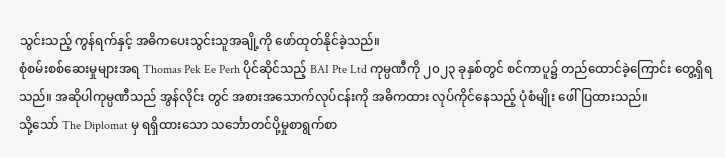သွင်းသည့် ကွန်ရက်နှင့် အဓိကပေးသွင်းသူအချို့ကို ဖော်ထုတ်နိုင်ခဲ့သည်။
စုံစမ်းစစ်ဆေးမှုများအရ Thomas Pek Ee Perh ပိုင်ဆိုင်သည့် BAI Pte Ltd ကုမ္ပဏီကို ၂၀၂၃ ခုနှစ်တွင် စင်ကာပူ၌ တည်ထောင်ခဲ့ကြောင်း တွေ့ရှိရသည်။ အဆိုပါကုမ္ပဏီသည် အွန်လိုင်း တွင် အစားအသောက်လုပ်ငန်းကို အဓိကထား လုပ်ကိုင်နေသည့် ပုံစံမျိုး ဖေါ်ပြထားသည်။
သို့သော် The Diplomat မှ ရရှိထားသော သင်္ဘောတင်ပို့မှုစာရွက်စာ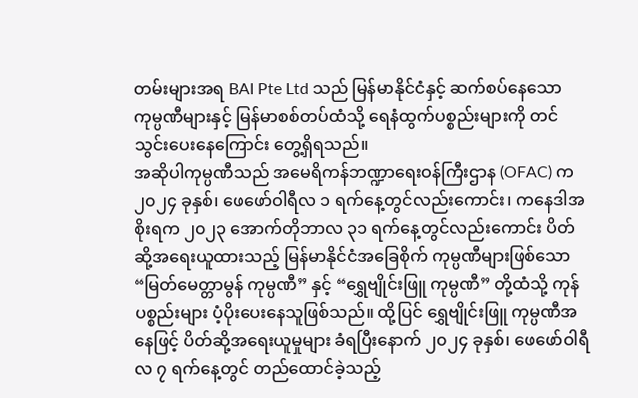တမ်းများအရ BAI Pte Ltd သည် မြန်မာနိုင်ငံနှင့် ဆက်စပ်နေသော ကုမ္ပဏီများနှင့် မြန်မာစစ်တပ်ထံသို့ ရေနံထွက်ပစ္စည်းများကို တင်သွင်းပေးနေကြောင်း တွေ့ရှိရသည်။
အဆိုပါကုမ္ပဏီသည် အမေရိကန်ဘဏ္ဍာရေးဝန်ကြီးဌာန (OFAC) က ၂၀၂၄ ခုနှစ်၊ ဖေဖော်ဝါရီလ ၁ ရက်နေ့တွင်လည်းကောင်း၊ ကနေဒါအစိုးရက ၂၀၂၃ အောက်တိုဘာလ ၃၁ ရက်နေ့တွင်လည်းကောင်း ပိတ်ဆို့အရေးယူထားသည့် မြန်မာနိုင်ငံအခြေစိုက် ကုမ္ပဏီများဖြစ်သော “မြတ်မေတ္တာမွန် ကုမ္ပဏီ” နှင့် “ရွှေဗျိုင်းဖြူ ကုမ္ပဏီ” တို့ထံသို့ ကုန်ပစ္စည်းများ ပံ့ပိုးပေးနေသူဖြစ်သည်။ ထို့ပြင် ရွှေဗျိုင်းဖြူ ကုမ္ပဏီအနေဖြင့် ပိတ်ဆို့အရေးယူမှုများ ခံရပြီးနောက် ၂၀၂၄ ခုနှစ်၊ ဖေဖော်ဝါရီလ ၇ ရက်နေ့တွင် တည်ထောင်ခဲ့သည့်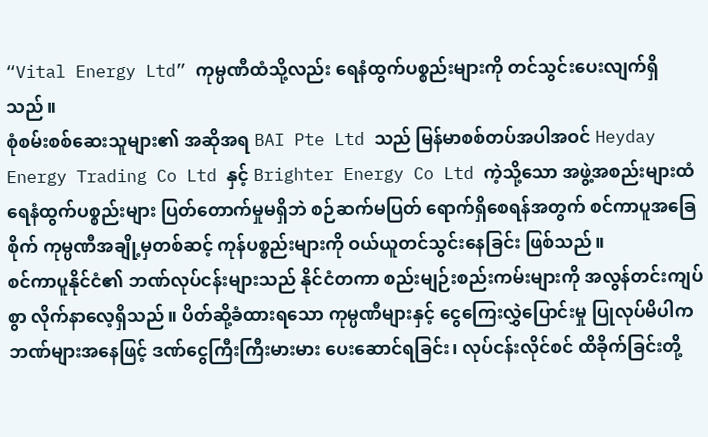“Vital Energy Ltd” ကုမ္ပဏီထံသို့လည်း ရေနံထွက်ပစ္စည်းများကို တင်သွင်းပေးလျက်ရှိသည်။
စုံစမ်းစစ်ဆေးသူများ၏ အဆိုအရ BAI Pte Ltd သည် မြန်မာစစ်တပ်အပါအဝင် Heyday Energy Trading Co Ltd နှင့် Brighter Energy Co Ltd ကဲ့သို့သော အဖွဲ့အစည်းများထံ ရေနံထွက်ပစ္စည်းများ ပြတ်တောက်မှုမရှိဘဲ စဉ်ဆက်မပြတ် ရောက်ရှိစေရန်အတွက် စင်ကာပူအခြေစိုက် ကုမ္ပဏီအချို့မှတစ်ဆင့် ကုန်ပစ္စည်းများကို ဝယ်ယူတင်သွင်းနေခြင်း ဖြစ်သည်။
စင်ကာပူနိုင်ငံ၏ ဘဏ်လုပ်ငန်းများသည် နိုင်ငံတကာ စည်းမျဉ်းစည်းကမ်းများကို အလွန်တင်းကျပ်စွာ လိုက်နာလေ့ရှိသည်။ ပိတ်ဆို့ခံထားရသော ကုမ္ပဏီများနှင့် ငွေကြေးလွှဲပြောင်းမှု ပြုလုပ်မိပါက ဘဏ်များအနေဖြင့် ဒဏ်ငွေကြီးကြီးမားမား ပေးဆောင်ရခြင်း၊ လုပ်ငန်းလိုင်စင် ထိခိုက်ခြင်းတို့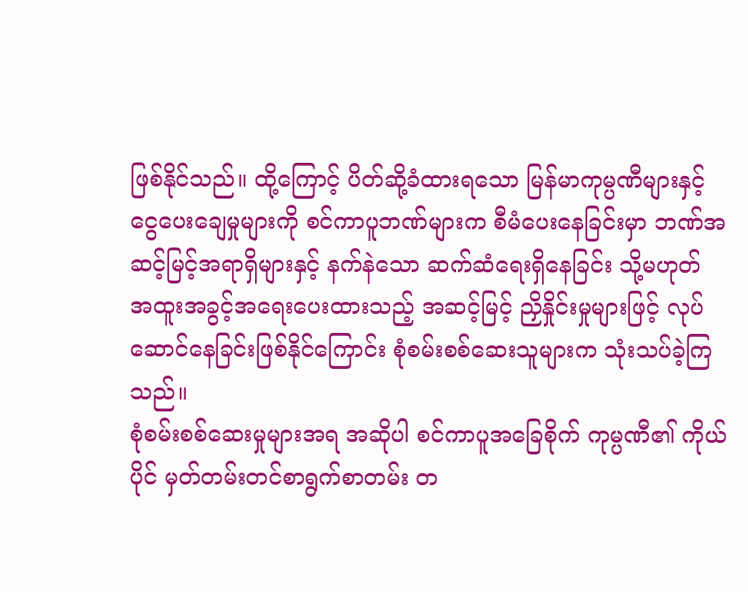ဖြစ်နိုင်သည်။ ထို့ကြောင့် ပိတ်ဆို့ခံထားရသော မြန်မာကုမ္ပဏီများနှင့် ငွေပေးချေမှုများကို စင်ကာပူဘဏ်များက စီမံပေးနေခြင်းမှာ ဘဏ်အဆင့်မြင့်အရာရှိများနှင့် နက်နဲသော ဆက်ဆံရေးရှိနေခြင်း သို့မဟုတ် အထူးအခွင့်အရေးပေးထားသည့် အဆင့်မြင့် ညှိနှိုင်းမှုများဖြင့် လုပ်ဆောင်နေခြင်းဖြစ်နိုင်ကြောင်း စုံစမ်းစစ်ဆေးသူများက သုံးသပ်ခဲ့ကြသည်။
စုံစမ်းစစ်ဆေးမှုများအရ အဆိုပါ စင်ကာပူအခြေစိုက် ကုမ္ပဏီ၏ ကိုယ်ပိုင် မှတ်တမ်းတင်စာရွက်စာတမ်း တ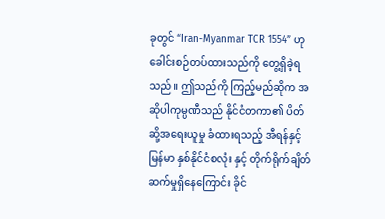ခုတွင် “Iran-Myanmar TCR 1554” ဟု ခေါင်းစဉ်တပ်ထားသည်ကို တွေ့ရှိခဲ့ရသည်။ ဤသည်ကို ကြည့်မည်ဆိုက အဆိုပါကုမ္ပဏီသည် နိုင်ငံတကာ၏ ပိတ်ဆို့အရေးယူမှု ခံထားရသည့် အီရန်နှင့် မြန်မာ နှစ်နိုင်ငံစလုံး နှင့် တိုက်ရိုက်ချိတ်ဆက်မှုရှိနေကြောင်း ခိုင်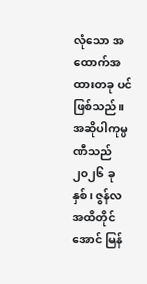လုံသော အထောက်အထားတခု ပင် ဖြစ်သည်။
အဆိုပါကုမ္ပဏီသည် ၂၀၂၆ ခုနှစ်၊ ဇွန်လအထိတိုင်အောင် မြန်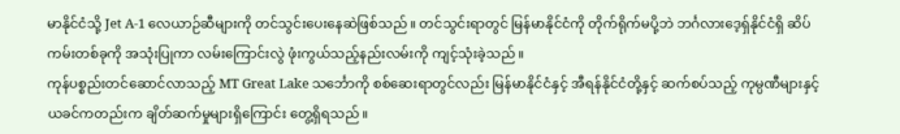မာနိုင်ငံသို့ Jet A-1 လေယာဉ်ဆီများကို တင်သွင်းပေးနေဆဲဖြစ်သည်။ တင်သွင်းရာတွင် မြန်မာနိုင်ငံကို တိုက်ရိုက်မပို့ဘဲ ဘင်္ဂလားဒေ့ရှ်နိုင်ငံရှိ ဆိပ်ကမ်းတစ်ခုကို အသုံးပြုကာ လမ်းကြောင်းလွဲ ဖုံးကွယ်သည့်နည်းလမ်းကို ကျင့်သုံးခဲ့သည်။
ကုန်ပစ္စည်းတင်ဆောင်လာသည့် MT Great Lake သင်္ဘောကို စစ်ဆေးရာတွင်လည်း မြန်မာနိုင်ငံနှင့် အီရန်နိုင်ငံတို့နှင့် ဆက်စပ်သည့် ကုမ္ပဏီများနှင့် ယခင်ကတည်းက ချိတ်ဆက်မှုများရှိကြောင်း တွေ့ရှိရသည်။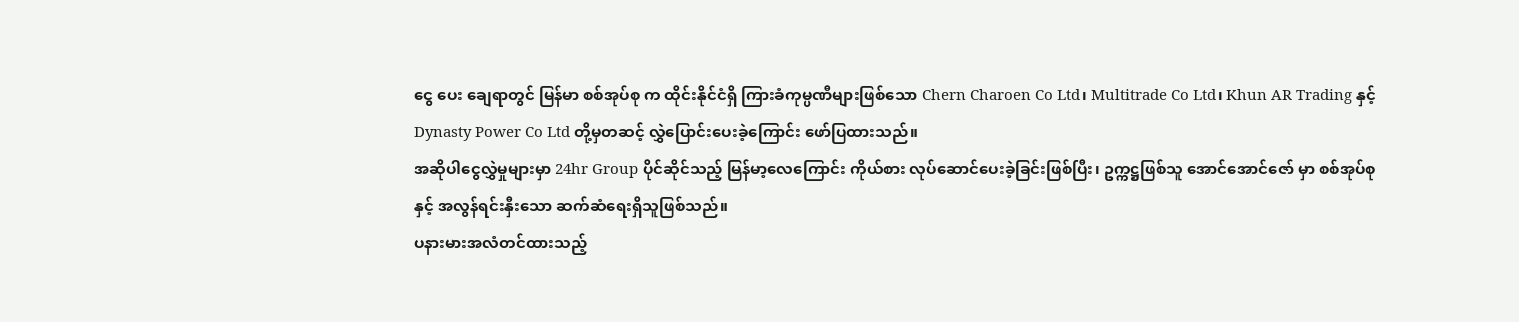ငွေ ပေး ချေရာတွင် မြန်မာ စစ်အုပ်စု က ထိုင်းနိုင်ငံရှိ ကြားခံကုမ္ပဏီများဖြစ်သော Chern Charoen Co Ltd၊ Multitrade Co Ltd၊ Khun AR Trading နှင့် Dynasty Power Co Ltd တို့မှတဆင့် လွှဲပြောင်းပေးခဲ့ကြောင်း ဖော်ပြထားသည်။
အဆိုပါငွေလွှဲမှုများမှာ 24hr Group ပိုင်ဆိုင်သည့် မြန်မာ့လေကြောင်း ကိုယ်စား လုပ်ဆောင်ပေးခဲ့ခြင်းဖြစ်ပြီး၊ ဥက္ကဋ္ဌဖြစ်သူ အောင်အောင်ဇော် မှာ စစ်အုပ်စု နှင့် အလွန်ရင်းနှီးသော ဆက်ဆံရေးရှိသူဖြစ်သည်။
ပနားမားအလံတင်ထားသည့်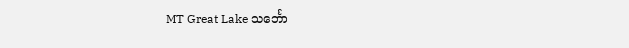MT Great Lake သင်္ဘော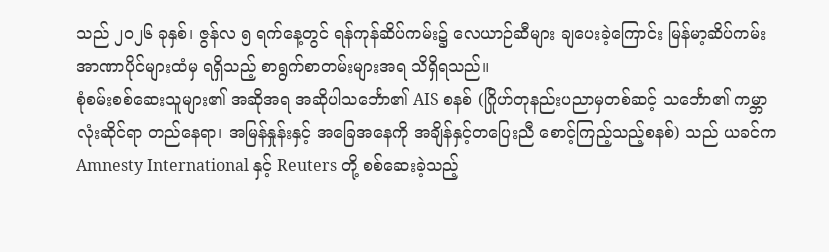သည် ၂၀၂၆ ခုနှစ်၊ ဇွန်လ ၅ ရက်နေ့တွင် ရန်ကုန်ဆိပ်ကမ်း၌ လေယာဉ်ဆီများ ချပေးခဲ့ကြောင်း မြန်မာ့ဆိပ်ကမ်းအာဏာပိုင်များထံမှ ရရှိသည့် စာရွက်စာတမ်းများအရ သိရှိရသည်။
စုံစမ်းစစ်ဆေးသူများ၏ အဆိုအရ အဆိုပါသင်္ဘော၏ AIS စနစ် (ဂြိုဟ်တုနည်းပညာမှတစ်ဆင့် သင်္ဘော၏ ကမ္ဘာလုံးဆိုင်ရာ တည်နေရာ၊ အမြန်နှုန်းနှင့် အခြေအနေကို အချိန်နှင့်တပြေးညီ စောင့်ကြည့်သည့်စနစ်) သည် ယခင်က Amnesty International နှင့် Reuters တို့ စစ်ဆေးခဲ့သည့်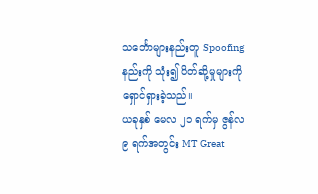သင်္ဘောများနည်းတူ Spoofing နည်းကို သုံး၍ ပိတ်ဆို့မှုများကို ရှောင်ရှားခဲ့သည်။
ယခုနှစ် မေလ ၂၁ ရက်မှ ဇွန်လ ၉ ရက်အတွင်း MT Great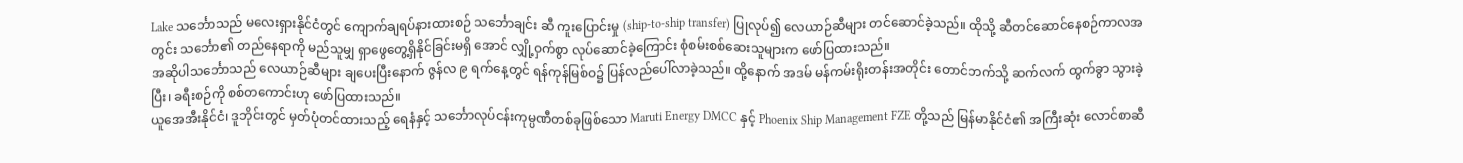Lake သင်္ဘောသည် မလေးရှားနိုင်ငံတွင် ကျောက်ချရပ်နားထားစဉ် သင်္ဘောချင်း ဆီ ကူးပြောင်းမှု (ship-to-ship transfer) ပြုလုပ်၍ လေယာဉ်ဆီများ တင်ဆောင်ခဲ့သည်။ ထိုသို့ ဆီတင်ဆောင်နေစဉ်ကာလအတွင်း သင်္ဘော၏ တည်နေရာကို မည်သူမျှ ရှာဖွေတွေ့ရှိနိုင်ခြင်းမရှိ အောင် လျှို့ဝှက်စွာ လုပ်ဆောင်ခဲ့ကြောင်း စုံစမ်းစစ်ဆေးသူများက ဖော်ပြထားသည်။
အဆိုပါသင်္ဘောသည် လေယာဉ်ဆီများ ချပေးပြီးနောက် ဇွန်လ ၉ ရက်နေ့တွင် ရန်ကုန်မြစ်ဝ၌ ပြန်လည်ပေါ်လာခဲ့သည်။ ထို့နောက် အဒမ် မန်ကမ်းရိုးတန်းအတိုင်း တောင်ဘက်သို့ ဆက်လက် ထွက်ခွာ သွားခဲ့ပြီး၊ ခရီးစဉ်ကို စစ်တကောင်းဟု ဖော်ပြထားသည်။
ယူအေအီးနိုင်ငံ၊ ဒူဘိုင်းတွင် မှတ်ပုံတင်ထားသည့် ရေနံနှင့် သင်္ဘောလုပ်ငန်းကုမ္ပဏီတစ်ခုဖြစ်သော Maruti Energy DMCC နှင့် Phoenix Ship Management FZE တို့သည် မြန်မာနိုင်ငံ၏ အကြီးဆုံး လောင်စာဆီ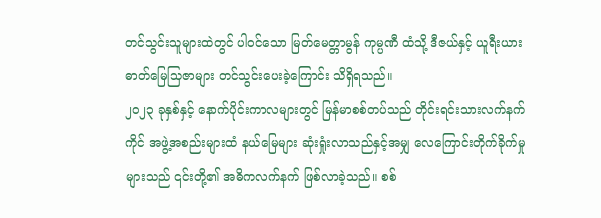တင်သွင်းသူများထဲတွင် ပါဝင်သော မြတ်မေတ္တာမွန် ကုမ္ပဏီ ထံသို့ ဒီဇယ်နှင့် ယူရီးယားဓာတ်မြေသြဇာများ တင်သွင်းပေးခဲ့ကြောင်း သိရှိရသည်။
၂၀၂၃ ခုနှစ်နှင့် နောက်ပိုင်းကာလများတွင် မြန်မာစစ်တပ်သည် တိုင်းရင်းသားလက်နက်ကိုင် အဖွဲ့အစည်းများထံ နယ်မြေများ ဆုံးရှုံးလာသည်နှင့်အမျှ လေကြောင်းတိုက်ခိုက်မှုများသည် ၎င်းတို့၏ အဓိကလက်နက် ဖြစ်လာခဲ့သည်။ စစ်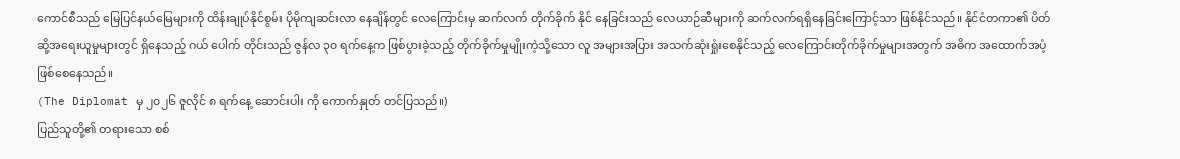ကောင်စီသည် မြေပြင်နယ်မြေများကို ထိန်းချုပ်နိုင်စွမ်း ပိုမိုကျဆင်းလာ နေချိန်တွင် လေကြောင်းမှ ဆက်လက် တိုက်ခိုက် နိုင် နေခြင်းသည် လေယာဉ်ဆီများကို ဆက်လက်ရရှိနေခြင်းကြောင့်သာ ဖြစ်နိုင်သည်။ နိုင်ငံတကာ၏ ပိတ်ဆို့အရေးယူမှုများတွင် ရှိနေသည့် ဂယ် ပေါက် တိုင်းသည် ဇွန်လ ၃၀ ရက်နေ့က ဖြစ်ပွားခဲ့သည့် တိုက်ခိုက်မှုမျိုးကဲ့သို့သော လူ အများအပြား အသက်ဆုံးရှုံးစေနိုင်သည့် လေကြောင်းတိုက်ခိုက်မှုများအတွက် အဓိက အထောက်အပံ့ ဖြစ်စေနေသည်။
(The Diplomat မှ ၂၀၂၆ ဇူလိုင် ၈ ရက်နေ့ ဆောင်းပါး ကို ကောက်နှုတ် တင်ပြသည်။)
ပြည်သူတို့၏ တရားသော စစ်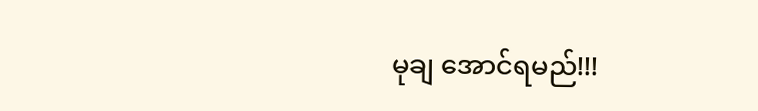မုချ အောင်ရမည်!!!